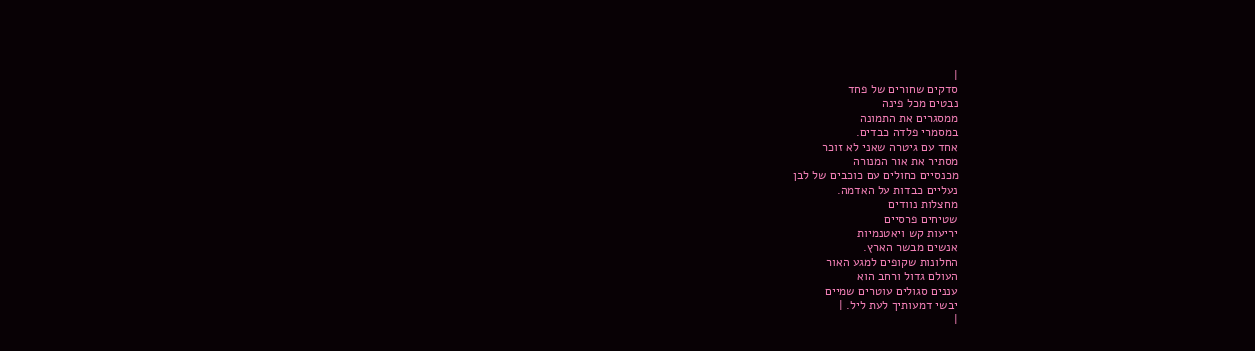|
סדקים שחורים של פחד
נבטים מכל פינה
ממסגרים את התמונה
במסמרי פלדה כבדים.
אחד עם גיטרה שאני לא זוכר
מסתיר את אור המנורה
מכנסיים כחולים עם כוכבים של לבן
נעליים כבדות על האדמה.
מחצלות נוודים
שטיחים פרסיים
יריעות קש ויאטנמיות
אנשים מבשר הארץ.
החלונות שקופים למגע האור
העולם גדול ורחב הוא
עננים סגולים עוטרים שמיים
יבשי דמעותיך לעת ליל. |
|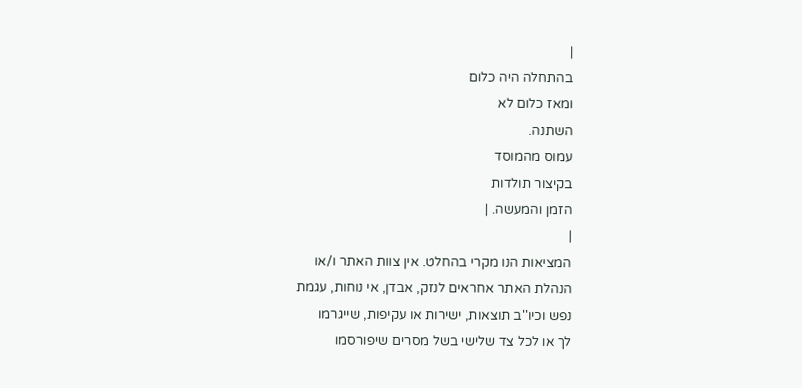|
בהתחלה היה כלום
ומאז כלום לא
השתנה.
עמוס מהמוסד
בקיצור תולדות
הזמן והמעשה. |
|
המציאות הנו מקרי בהחלט. אין צוות האתר ו/או
הנהלת האתר אחראים לנזק, אבדן, אי נוחות, עגמת
נפש וכיו''ב תוצאות, ישירות או עקיפות, שייגרמו
לך או לכל צד שלישי בשל מסרים שיפורסמו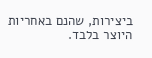ביצירות, שהנם באחריות היוצר בלבד.